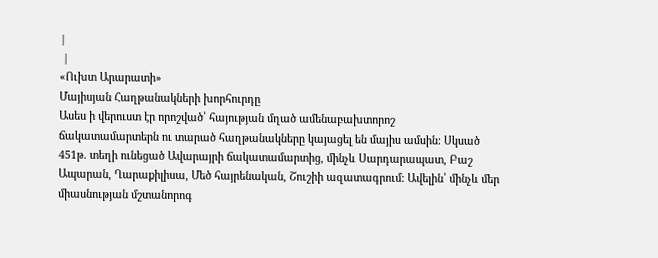|
 |
«Ուխտ Արարատի»
Մայիսյան Հաղթանակների խորհուրդը
Ասես ի վերուստ էր որոշված՝ հայության մղած ամենաբախտորոշ
ճակատամարտերն ու տարած հաղթանակները կայացել են մայիս ամսին: Սկսած
451թ. տեղի ունեցած Ավարայրի ճակատամարտից, մինչև Սարդարապատ, Բաշ
Ապարան, Ղարաքիլիսա, Մեծ հայրենական, Շուշիի ազատագրում: Ավելին՝ մինչև մեր
միասնության մշտանորոգ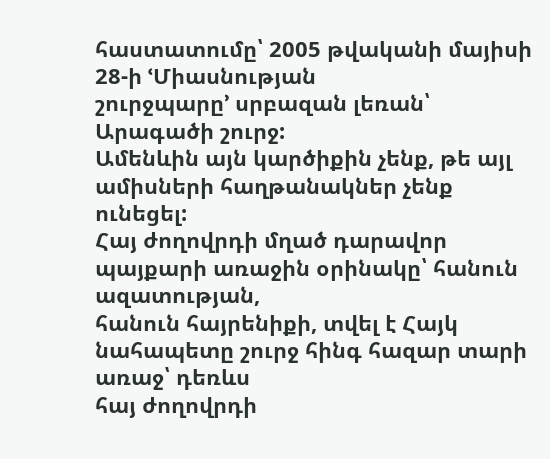հաստատումը՝ 2005 թվականի մայիսի 28-ի ՙՄիասնության
շուրջպարը՚ սրբազան լեռան՝ Արագածի շուրջ:
Ամենևին այն կարծիքին չենք, թե այլ ամիսների հաղթանակներ չենք ունեցել:
Հայ ժողովրդի մղած դարավոր պայքարի առաջին օրինակը՝ հանուն ազատության,
հանուն հայրենիքի, տվել է Հայկ նահապետը շուրջ հինգ հազար տարի առաջ՝ դեռևս
հայ ժողովրդի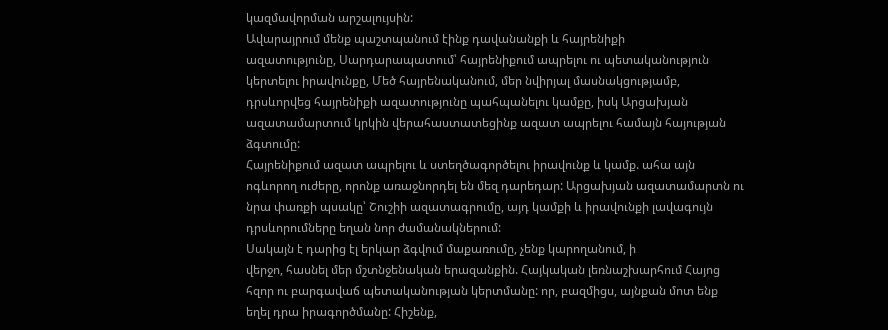կազմավորման արշալույսին:
Ավարայրում մենք պաշտպանում էինք դավանանքի և հայրենիքի
ազատությունը, Սարդարապատում՝ հայրենիքում ապրելու ու պետականություն
կերտելու իրավունքը, Մեծ հայրենականում, մեր նվիրյալ մասնակցությամբ,
դրսևորվեց հայրենիքի ազատությունը պահպանելու կամքը, իսկ Արցախյան
ազատամարտում կրկին վերահաստատեցինք ազատ ապրելու համայն հայության
ձգտումը:
Հայրենիքում ազատ ապրելու և ստեղծագործելու իրավունք և կամք. ահա այն
ոգևորող ուժերը, որոնք առաջնորդել են մեզ դարեդար: Արցախյան ազատամարտն ու
նրա փառքի պսակը՝ Շուշիի ազատագրումը, այդ կամքի և իրավունքի լավագույն
դրսևորումները եղան նոր ժամանակներում:
Սակայն է դարից էլ երկար ձգվում մաքառումը, չենք կարողանում, ի
վերջո, հասնել մեր մշտնջենական երազանքին. Հայկական լեռնաշխարհում Հայոց
հզոր ու բարգավաճ պետականության կերտմանը: որ, բազմիցս, այնքան մոտ ենք
եղել դրա իրագործմանը: Հիշենք,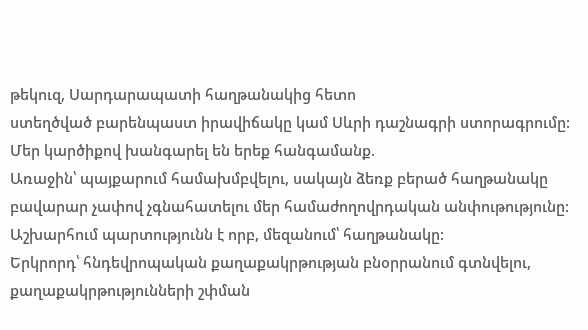թեկուզ, Սարդարապատի հաղթանակից հետո
ստեղծված բարենպաստ իրավիճակը կամ Սևրի դաշնագրի ստորագրումը:
Մեր կարծիքով խանգարել են երեք հանգամանք.
Առաջին՝ պայքարում համախմբվելու, սակայն ձեռք բերած հաղթանակը
բավարար չափով չգնահատելու մեր համաժողովրդական անփութությունը:
Աշխարհում պարտությունն է որբ, մեզանում՝ հաղթանակը:
Երկրորդ՝ հնդեվրոպական քաղաքակրթության բնօրրանում գտնվելու,
քաղաքակրթությունների շփման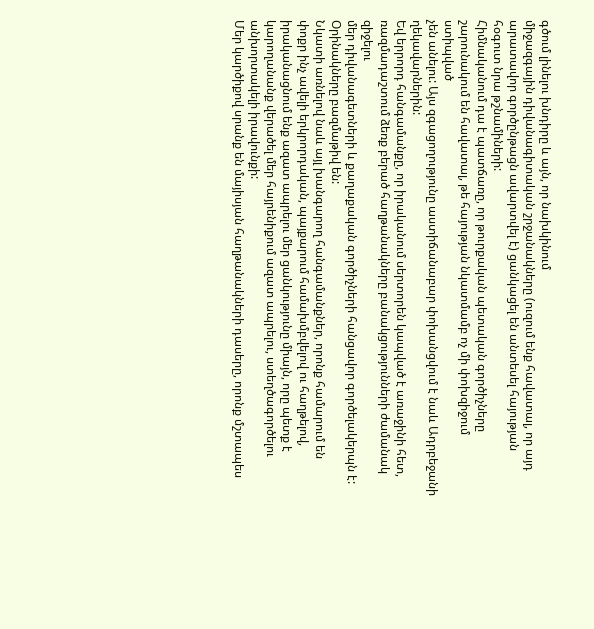գծում լինելու խնդիրը և այն, որ նախկինում
միջազգային դիվանագիտական շրջանակները (ուզում ենք հավատալ, որ այդ
արատավոր գործընթացն ավարտվել է) ցանկացել են անտեսել հայության
հօգուտ նրա թշնամիների:
Հիմնականում դա է պատճառը, որ թուրքական պետական գործիչները
շարունակում են հավատալ, թե հայության նկատմամբ ոչ մի փոխզիջում ստիպված
չեն անելու: Այս զգացողությունը աստիճանաբար փոխանցվում է նաև Ադրբեջանի
ղեկավարներին:
Եվ երրորդ հանգամանքը, որ իրականում սերտորեն կապված է առաջինի հետ,
ռազմադաշտում ձեռք բերած հաղթանակները բանակցությունների ժամանակ զիջելու
մեր դիվանագետների և քաղաքական գործիչների հանցավոր գործելակերպն է:
Օրինակները բազմաթիվ են:
Նկատի առնելով նաև այլ խանգարող հանգամանքներ, որոնք համարում են
փոքր ինչ ավելի երկրորդական, պայքարում համախմբվելով ու հաղթելով,
իրականացնում ենք ազատ ապրելու մեր ցանկությունը միայն, որը պետք է
կարողանանք վերածել մեր հայրենիքում ազատ ապրելու, ստեղծագործելու
անխորտակելի իրավունքի:
Մեր կարծիքով սրանք են մայիսյան հաղթանակների դասերը, որոնք մշտապես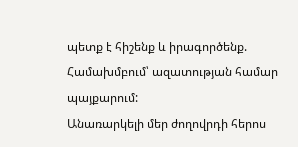պետք է հիշենք և իրագործենք.
Համախմբում՝ ազատության համար պայքարում:
Անառարկելի մեր ժողովրդի հերոս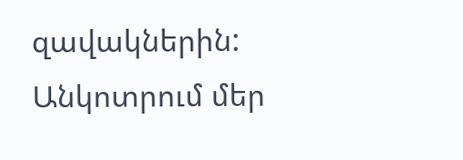զավակներին:
Անկոտրում մեր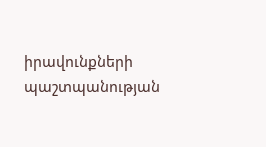իրավունքների պաշտպանության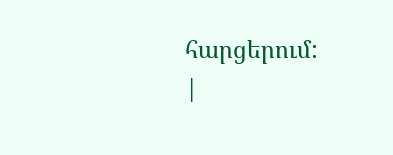հարցերում:
|